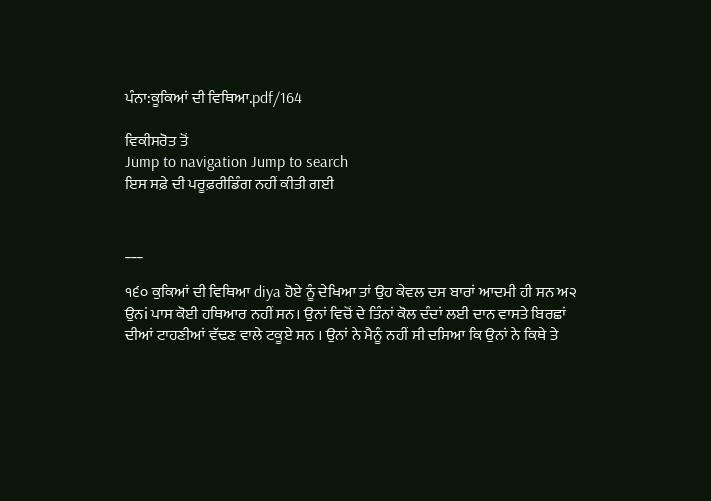ਪੰਨਾ:ਕੂਕਿਆਂ ਦੀ ਵਿਥਿਆ.pdf/164

ਵਿਕੀਸਰੋਤ ਤੋਂ
Jump to navigation Jump to search
ਇਸ ਸਫ਼ੇ ਦੀ ਪਰੂਫ਼ਰੀਡਿੰਗ ਨਹੀਂ ਕੀਤੀ ਗਈ


___

੧੬੦ ਕੁਕਿਆਂ ਦੀ ਵਿਥਿਆ diya ਹੋਏ ਨੂੰ ਦੇਖਿਆ ਤਾਂ ਉਹ ਕੇਵਲ ਦਸ ਬਾਰਾਂ ਆਦਮੀ ਹੀ ਸਨ ਅ੨ ਉਨi ਪਾਸ ਕੋਈ ਹਥਿਆਰ ਨਹੀਂ ਸਨ। ਉਨਾਂ ਵਿਚੋਂ ਦੇ ਤਿੰਨਾਂ ਕੋਲ ਦੰਦਾਂ ਲਈ ਦਾਨ ਵਾਸਤੇ ਬਿਰਛਾਂ ਦੀਆਂ ਟਾਹਣੀਆਂ ਵੱਢਣ ਵਾਲੇ ਟਕੂਏ ਸਨ । ਉਨਾਂ ਨੇ ਮੈਨੂੰ ਨਹੀਂ ਸੀ ਦਸਿਆ ਕਿ ਉਨਾਂ ਨੇ ਕਿਥੇ ਤੇ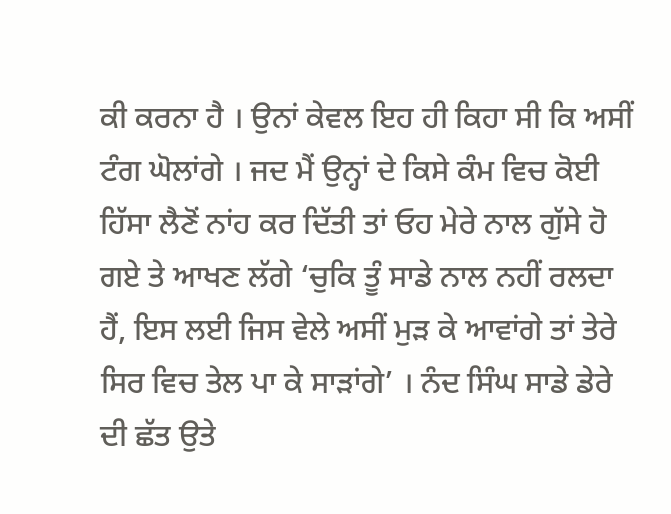ਕੀ ਕਰਨਾ ਹੈ । ਉਨਾਂ ਕੇਵਲ ਇਹ ਹੀ ਕਿਹਾ ਸੀ ਕਿ ਅਸੀਂ ਟੰਗ ਘੋਲਾਂਗੇ । ਜਦ ਮੈਂ ਉਨ੍ਹਾਂ ਦੇ ਕਿਸੇ ਕੰਮ ਵਿਚ ਕੋਈ ਹਿੱਸਾ ਲੈਣੋਂ ਨਾਂਹ ਕਰ ਦਿੱਤੀ ਤਾਂ ਓਹ ਮੇਰੇ ਨਾਲ ਗੁੱਸੇ ਹੋ ਗਏ ਤੇ ਆਖਣ ਲੱਗੇ ‘ਚੁਕਿ ਤੂੰ ਸਾਡੇ ਨਾਲ ਨਹੀਂ ਰਲਦਾ ਹੈਂ, ਇਸ ਲਈ ਜਿਸ ਵੇਲੇ ਅਸੀਂ ਮੁੜ ਕੇ ਆਵਾਂਗੇ ਤਾਂ ਤੇਰੇ ਸਿਰ ਵਿਚ ਤੇਲ ਪਾ ਕੇ ਸਾੜਾਂਗੇ’ । ਨੰਦ ਸਿੰਘ ਸਾਡੇ ਡੇਰੇ ਦੀ ਛੱਤ ਉਤੇ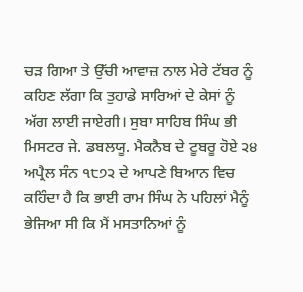ਚੜ ਗਿਆ ਤੇ ਉੱਚੀ ਆਵਾਜ਼ ਨਾਲ ਮੇਰੇ ਟੱਬਰ ਨੂੰ ਕਹਿਣ ਲੱਗਾ ਕਿ ਤੁਹਾਡੇ ਸਾਰਿਆਂ ਦੇ ਕੇਸਾਂ ਨੂੰ ਅੱਗ ਲਾਈ ਜਾਏਗੀ। ਸੁਬਾ ਸਾਹਿਬ ਸਿੰਘ ਭੀ ਮਿਸਟਰ ਜੇ. ਡਬਲਯੂ. ਮੈਕਨੈਬ ਦੇ ਟੂਬਰੂ ਹੋਏ ੨੪ ਅਪ੍ਰੈਲ ਸੰਨ ੧੮੭੨ ਦੇ ਆਪਣੇ ਬਿਆਨ ਵਿਚ ਕਹਿੰਦਾ ਹੈ ਕਿ ਭਾਈ ਰਾਮ ਸਿੰਘ ਨੇ ਪਹਿਲਾਂ ਮੈਨੂੰ ਭੇਜਿਆ ਸੀ ਕਿ ਮੈਂ ਮਸਤਾਨਿਆਂ ਨੂੰ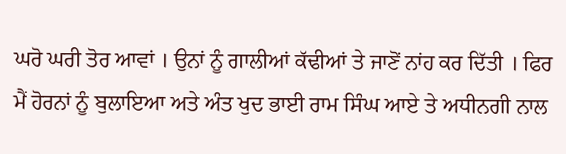ਘਰੋ ਘਰੀ ਤੋਰ ਆਵਾਂ । ਉਨਾਂ ਨੂੰ ਗਾਲੀਆਂ ਕੱਢੀਆਂ ਤੇ ਜਾਣੋਂ ਨਾਂਹ ਕਰ ਦਿੱਤੀ । ਫਿਰ ਮੈਂ ਹੋਰਨਾਂ ਨੂੰ ਬੁਲਾਇਆ ਅਤੇ ਅੰਤ ਖੁਦ ਭਾਈ ਰਾਮ ਸਿੰਘ ਆਏ ਤੇ ਅਧੀਨਗੀ ਨਾਲ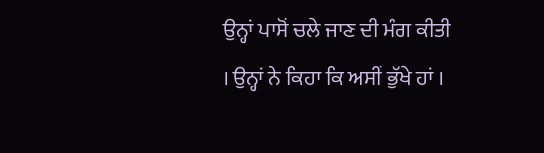ਉਨ੍ਹਾਂ ਪਾਸੋਂ ਚਲੇ ਜਾਣ ਦੀ ਮੰਗ ਕੀਤੀ । ਉਨ੍ਹਾਂ ਨੇ ਕਿਹਾ ਕਿ ਅਸੀਂ ਭੁੱਖੇ ਹਾਂ ।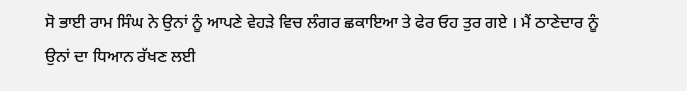ਸੋ ਭਾਈ ਰਾਮ ਸਿੰਘ ਨੇ ਉਨਾਂ ਨੂੰ ਆਪਣੇ ਵੇਹੜੇ ਵਿਚ ਲੰਗਰ ਛਕਾਇਆ ਤੇ ਫੇਰ ਓਹ ਤੁਰ ਗਏ । ਮੈਂ ਠਾਣੇਦਾਰ ਨੂੰ ਉਨਾਂ ਦਾ ਧਿਆਨ ਰੱਖਣ ਲਈ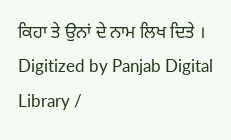ਕਿਹਾ ਤੇ ਉਨਾਂ ਦੇ ਨਾਮ ਲਿਖ ਦਿਤੇ । Digitized by Panjab Digital Library /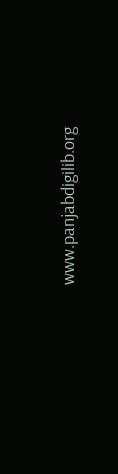www.panjabdigilib.org